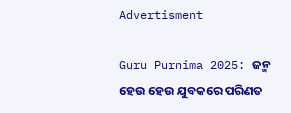Advertisment

Guru Purnima 2025: ଜନ୍ମ ହେଉ ହେଉ ଯୁବକରେ ପରିଣତ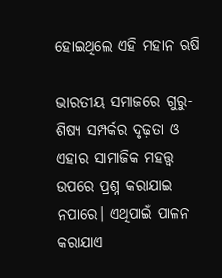ହୋଇଥିଲେ ଏହି ମହାନ ଋଷି

ଭାରତୀୟ ସମାଜରେ ଗୁରୁ-ଶିଷ୍ୟ ସମ୍ପର୍କର ଦୃଢ଼ତା ଓ ଏହାର ସାମାଜିକ ମହତ୍ତ୍ୱ ଉପରେ ପ୍ରଶ୍ନ କରାଯାଇ ନପାରେ। ଏଥିପାଇଁ ପାଳନ କରାଯାଏ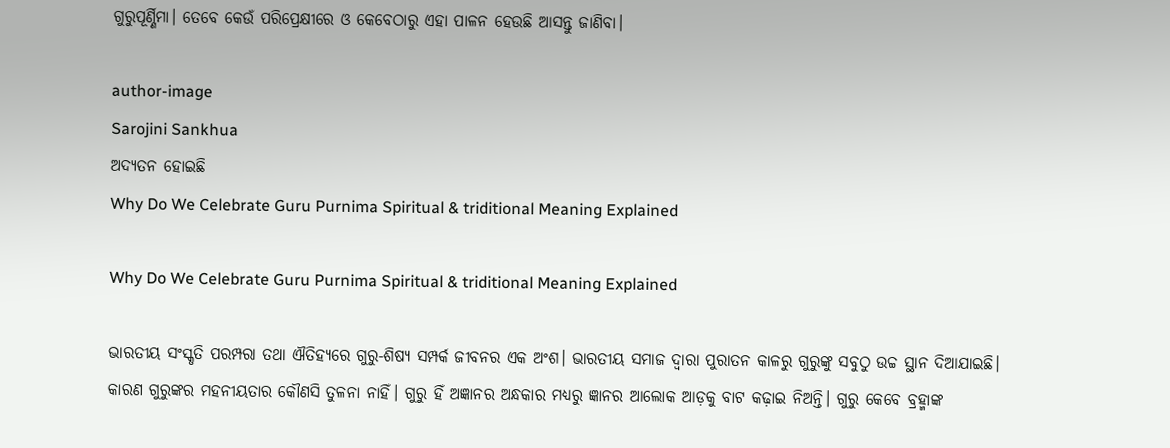ଗୁରୁପୂର୍ଣ୍ଣିମା। ତେବେ କେଉଁ ପରିପ୍ରେକ୍ଷୀରେ ଓ କେବେଠାରୁ ଏହା ପାଳନ ହେଉଛି ଆସନ୍ତୁ ଜାଣିବା।

author-image
Sarojini Sankhua
ଅଦ୍ୟତନ ହୋଇଛି
Why Do We Celebrate Guru Purnima Spiritual & triditional Meaning Explained

Why Do We Celebrate Guru Purnima Spiritual & triditional Meaning Explained

ଭାରତୀୟ ସଂସ୍କୃତି ପରମ୍ପରା ତଥା ଐତିହ୍ୟରେ ଗୁରୁ-ଶିଷ୍ୟ ସମ୍ପର୍କ ଜୀବନର ଏକ ଅଂଶ। ଭାରତୀୟ ସମାଜ ଦ୍ୱାରା ପୁରାତନ କାଳରୁ ଗୁରୁଙ୍କୁ ସବୁଠୁ ଉଚ୍ଚ ସ୍ଥାନ ଦିଆଯାଇଛି। କାରଣ ଗୁରୁଙ୍କର ମହନୀୟତାର କୌଣସି ତୁଳନା ନାହିଁ। ଗୁରୁ ହିଁ ଅଜ୍ଞାନର ଅନ୍ଧକାର ମଧ୍ୟରୁ ଜ୍ଞାନର ଆଲୋକ ଆଡ଼କୁ ବାଟ କଢ଼ାଇ ନିଅନ୍ତି। ଗୁରୁ କେବେ ବ୍ରହ୍ମାଙ୍କ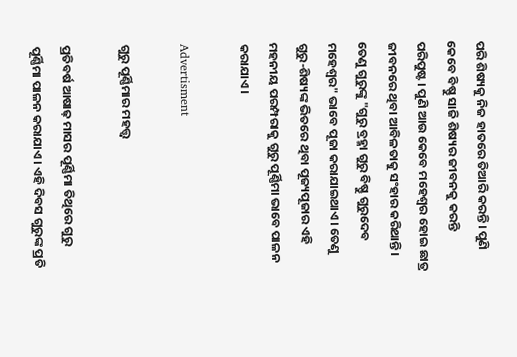ପରି ଶିଷ୍ୟକୁ ନିଜ ହାତରେ ତିଆରି କରନ୍ତି। ପୁଣି କେବେ ବିଷ୍ଣୁ ସାଜି ଶିଷ୍ୟର ଜୀବନକୁ କରନ୍ତି ପରିପୁଷ୍ଟ। ପୁଣି ଆଉ କେବେ ମହେଶ୍ୱର ହୋଇ ଛାତ୍ର ଜୀବନରେ ଥିବା ଆବିଳତାକୁ ସଂହାର କରିଥାନ୍ତି। ତେଣୁ ଗୁରୁଙ୍କୁ "ଗୁରୁ ବ୍ରହ୍ମା ଗୁରୁ ବିଷ୍ଣୁ ଗୁରୁଦେବ ମହେଶ୍ୱର" ଭାବେ ପୂଜା କରାଯାଇଥାଏ। ତେଣୁ ଗୁରୁ-ଶିଷ୍ୟଙ୍କ ଭିତରେ ଥିବା ପୂଜ୍ୟପୂଜାର ଏହି ମହନୀୟ ପରମ୍ପରାକୁ ଗୁରୁ ପୂର୍ଣ୍ଣିମା ଭାବେ ପାଳନ କରାଯାଏ।

Advertisment

ଗୁରୁ ପୂର୍ଣ୍ଣିମାର ମହତ୍ତ୍ଵ

ପ୍ରତିବର୍ଷ ଆଷାଢ଼ ମାସର ପୂର୍ଣ୍ଣିମା ତିଥିରେ ଗୁରୁ ପୂର୍ଣ୍ଣିମା ପାଳନ କରାଯାଏ। ଏହି ଦିବସ ଗୁରୁଙ୍କ ପ୍ରତି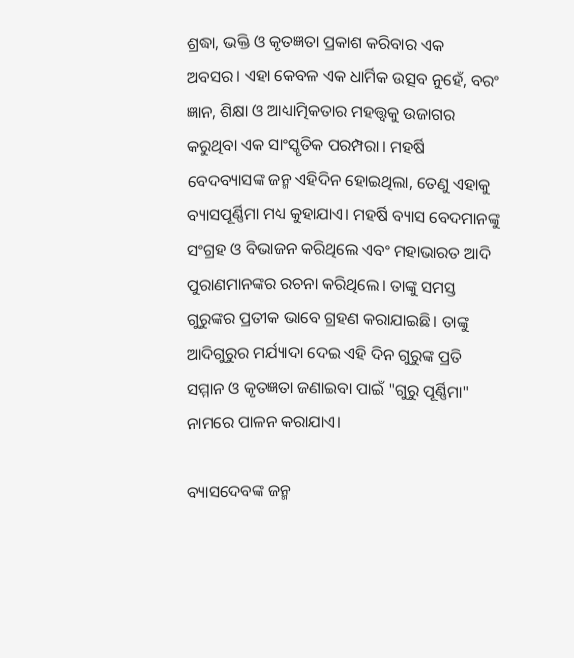ଶ୍ରଦ୍ଧା, ଭକ୍ତି ଓ କୃତଜ୍ଞତା ପ୍ରକାଶ କରିବାର ଏକ ଅବସର। ଏହା କେବଳ ଏକ ଧାର୍ମିକ ଉତ୍ସବ ନୁହେଁ, ବରଂ ଜ୍ଞାନ, ଶିକ୍ଷା ଓ ଆଧ୍ୟାତ୍ମିକତାର ମହତ୍ତ୍ୱକୁ ଉଜାଗର କରୁଥିବା ଏକ ସାଂସ୍କୃତିକ ପରମ୍ପରା। ମହର୍ଷି ବେଦବ୍ୟାସଙ୍କ ଜନ୍ମ ଏହିଦିନ ହୋଇଥିଲା, ତେଣୁ ଏହାକୁ ବ୍ୟାସପୂର୍ଣ୍ଣିମା ମଧ୍ୟ କୁହାଯାଏ। ମହର୍ଷି ବ୍ୟାସ ବେଦମାନଙ୍କୁ ସଂଗ୍ରହ ଓ ବିଭାଜନ କରିଥିଲେ ଏବଂ ମହାଭାରତ ଆଦି ପୁରାଣମାନଙ୍କର ରଚନା କରିଥିଲେ। ତାଙ୍କୁ ସମସ୍ତ ଗୁରୁଙ୍କର ପ୍ରତୀକ ଭାବେ ଗ୍ରହଣ କରାଯାଇଛି। ତାଙ୍କୁ ଆଦିଗୁରୁର ମର୍ଯ୍ୟାଦା ଦେଇ ଏହି ଦିନ ଗୁରୁଙ୍କ ପ୍ରତି ସମ୍ମାନ ଓ କୃତଜ୍ଞତା ଜଣାଇବା ପାଇଁ "ଗୁରୁ ପୂର୍ଣ୍ଣିମା" ନାମରେ ପାଳନ କରାଯାଏ।

ବ୍ୟାସଦେବଙ୍କ ଜନ୍ମ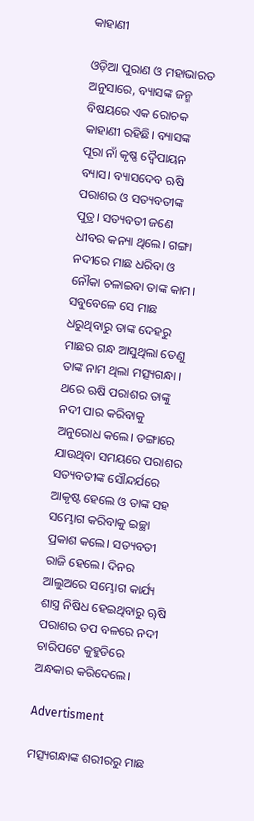କାହାଣୀ

ଓଡ଼ିଆ ପୁରାଣ ଓ ମହାଭାରତ ଅନୁସାରେ, ବ୍ୟାସଙ୍କ ଜନ୍ମ ବିଷୟରେ ଏକ ରୋଚକ କାହାଣୀ ରହିଛି। ବ୍ୟାସଙ୍କ ପୂରା ନାଁ କୃଷ୍ଣ ଦ୍ୱୈପାୟନ ବ୍ୟାସ। ବ୍ୟାସଦେବ ଋଷି ପରାଶର ଓ ସତ୍ୟବତୀଙ୍କ ପୁତ୍ର। ସତ୍ୟବତୀ ଜଣେ ଧୀବର କନ୍ୟା ଥିଲେ। ଗଙ୍ଗା ନଦୀରେ ମାଛ ଧରିବା ଓ ନୌକା ଚଳାଇବା ତାଙ୍କ କାମ। ସବୁବେଳେ ସେ ମାଛ ଧରୁଥିବାରୁ ତାଙ୍କ ଦେହରୁ ମାଛର ଗନ୍ଧ ଆସୁଥିଲା ତେଣୁ ତାଙ୍କ ନାମ ଥିଲା ମତ୍ସ୍ୟଗନ୍ଧା । ଥରେ ଋଷି ପରାଶର ତାଙ୍କୁ ନଦୀ ପାର କରିବାକୁ ଅନୁରୋଧ କଲେ। ଡଙ୍ଗାରେ ଯାଉଥିବା ସମୟରେ ପରାଶର ସତ୍ୟବତୀଙ୍କ ସୌନ୍ଦର୍ଯରେ ଆକୃଷ୍ଟ ହେଲେ ଓ ତାଙ୍କ ସହ ସମ୍ଭୋଗ କରିବାକୁ ଇଚ୍ଛା ପ୍ରକାଶ କଲେ। ସତ୍ୟବତୀ ରାଜି ହେଲେ। ଦିନର ଆଲୁଅରେ ସମ୍ଭୋଗ କାର୍ଯ୍ୟ ଶାସ୍ତ୍ର ନିଷିଧ ହେଇଥିବାରୁ ୠଷି ପରାଶର ତପ ବଳରେ ନଦୀ ଚାରିପଟେ କୁହୁଡିରେ ଅନ୍ଧକାର କରିଦେଲେ।

Advertisment

ମତ୍ସ୍ୟଗନ୍ଧାଙ୍କ ଶରୀରରୁ ମାଛ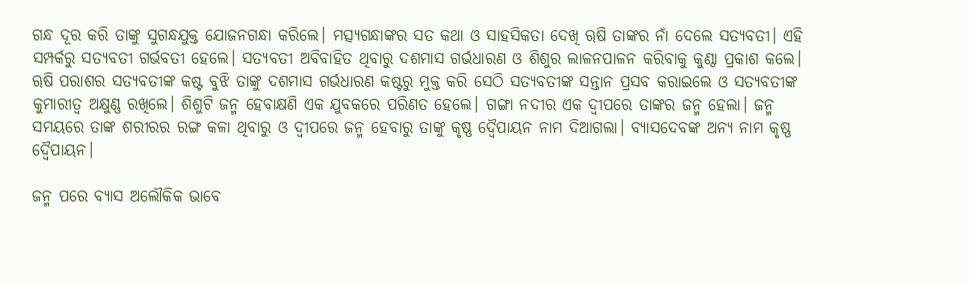ଗନ୍ଧ ଦୂର କରି ତାଙ୍କୁ ସୁଗନ୍ଧଯୁକ୍ତ ଯୋଜନଗନ୍ଧା କରିଲେ। ମତ୍ସ୍ୟଗନ୍ଧାଙ୍କର ସତ କଥା ଓ ସାହସିକତା ଦେଖି ୠଷି ତାଙ୍କର ନାଁ ଦେଲେ ସତ୍ୟବତୀ। ଏହି ସମ୍ପର୍କରୁ ସତ୍ୟବତୀ ଗର୍ଭବତୀ ହେଲେ। ସତ୍ୟବତୀ ଅବିବାହିତ ଥିବାରୁ ଦଶମାସ ଗର୍ଭଧାରଣ ଓ ଶିଶୁର ଲାଳନପାଳନ କରିବାକୁ କୁଣ୍ଠା ପ୍ରକାଶ କଲେ। ୠଷି ପରାଶର ସତ୍ୟବତୀଙ୍କ କଷ୍ଟ ବୁଝି ତାଙ୍କୁ ଦଶମାସ ଗର୍ଭଧାରଣ କଷ୍ଟରୁ ମୁକ୍ତ କରି ସେଠି ସତ୍ୟବତୀଙ୍କ ସନ୍ତାନ ପ୍ରସବ କରାଇଲେ ଓ ସତ୍ୟବତୀଙ୍କ କୁମାରୀତ୍ଵ ଅକ୍ଷୁଣ୍ଣ ରଖିଲେ। ଶିଶୁଟି ଜନ୍ମ ହେବାକ୍ଷଣି ଏକ ଯୁବକରେ ପରିଣତ ହେଲେ। ଗଙ୍ଗା ନଦୀର ଏକ ଦ୍ୱୀପରେ ତାଙ୍କର ଜନ୍ମ ହେଲା। ଜନ୍ମ ସମୟରେ ତାଙ୍କ ଶରୀରର ରଙ୍ଗ କଳା ଥିବାରୁ ଓ ଦ୍ୱୀପରେ ଜନ୍ମ ହେବାରୁ ତାଙ୍କୁ କୃଷ୍ଣ ଦ୍ୱୈପାୟନ ନାମ ଦିଆଗଲା। ବ୍ୟାସଦେବଙ୍କ ଅନ୍ୟ ନାମ କୃଷ୍ଣ ଦ୍ୱୈପାୟନ।

ଜନ୍ମ ପରେ ବ୍ୟାସ ଅଲୌକିକ ଭାବେ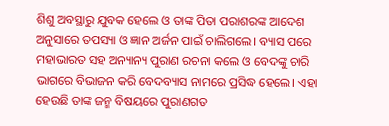ଶିଶୁ ଅବସ୍ଥାରୁ ଯୁବକ ହେଲେ ଓ ତାଙ୍କ ପିତା ପରାଶରଙ୍କ ଆଦେଶ ଅନୁସାରେ ତପସ୍ୟା ଓ ଜ୍ଞାନ ଅର୍ଜନ ପାଇଁ ଚାଲିଗଲେ। ବ୍ୟାସ ପରେ ମହାଭାରତ ସହ ଅନ୍ୟାନ୍ୟ ପୁରାଣ ରଚନା କଲେ ଓ ବେଦଙ୍କୁ ଚାରି ଭାଗରେ ବିଭାଜନ କରି ବେଦବ୍ୟାସ ନାମରେ ପ୍ରସିଦ୍ଧ ହେଲେ। ଏହା ହେଉଛି ତାଙ୍କ ଜନ୍ମ ବିଷୟରେ ପୁରାଣଗତ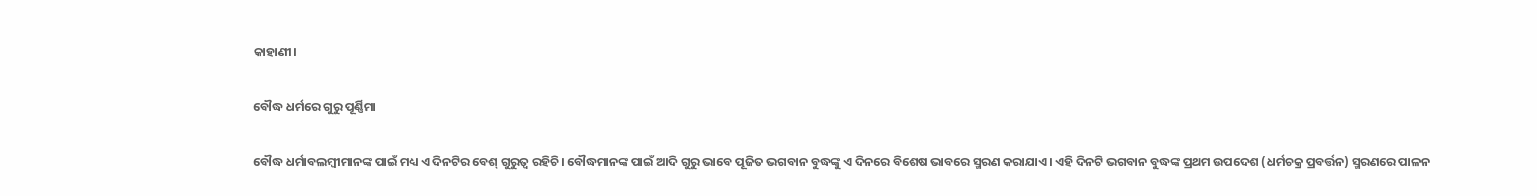କାହାଣୀ।

ବୌଦ୍ଧ ଧର୍ମରେ ଗୁରୁ ପୂର୍ଣ୍ଣିମା

ବୌଦ୍ଧ ଧର୍ମାବଲମ୍ବୀମାନଙ୍କ ପାଇଁ ମଧ୍ୟ ଏ ଦିନଟିର ବେଶ୍ ଗୁରୁତ୍ବ ରହିଚି। ବୌଦ୍ଧମାନଙ୍କ ପାଇଁ ଆଦି ଗୁରୁ ଭାବେ ପୂଜିତ ଭଗବାନ ବୁଦ୍ଧଙ୍କୁ ଏ ଦିନରେ ବିଶେଷ ଭାବରେ ସ୍ମରଣ କରାଯାଏ। ଏହି ଦିନଟି ଭଗବାନ ବୁଦ୍ଧଙ୍କ ପ୍ରଥମ ଉପଦେଶ (ଧର୍ମଚକ୍ର ପ୍ରବର୍ତ୍ତନ) ସ୍ମରଣରେ ପାଳନ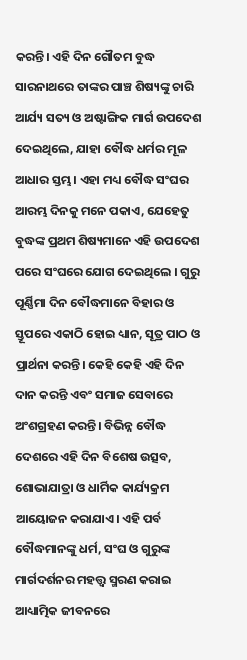କରନ୍ତି। ଏହି ଦିନ ଗୌତମ ବୁଦ୍ଧ ସାରନାଥରେ ତାଙ୍କର ପାଞ୍ଚ ଶିଷ୍ୟଙ୍କୁ ଚାରି ଆର୍ଯ୍ୟ ସତ୍ୟ ଓ ଅଷ୍ଟାଙ୍ଗିକ ମାର୍ଗ ଉପଦେଶ ଦେଇଥିଲେ, ଯାହା ବୌଦ୍ଧ ଧର୍ମର ମୂଳ ଆଧାର ସ୍ତମ୍ଭ। ଏହା ମଧ୍ୟ ବୌଦ୍ଧ ସଂଘର ଆରମ୍ଭ ଦିନକୁ ମନେ ପକାଏ, ଯେହେତୁ ବୁଦ୍ଧଙ୍କ ପ୍ରଥମ ଶିଷ୍ୟମାନେ ଏହି ଉପଦେଶ ପରେ ସଂଘରେ ଯୋଗ ଦେଇଥିଲେ । ଗୁରୁ ପୂର୍ଣ୍ଣିମା ଦିନ ବୌଦ୍ଧମାନେ ବିହାର ଓ ସ୍ତୂପରେ ଏକାଠି ହୋଇ ଧ୍ୟାନ, ସୂତ୍ର ପାଠ ଓ ପ୍ରାର୍ଥନା କରନ୍ତି। କେହି କେହି ଏହି ଦିନ ଦାନ କରନ୍ତି ଏବଂ ସମାଜ ସେବାରେ ଅଂଶଗ୍ରହଣ କରନ୍ତି। ବିଭିନ୍ନ ବୌଦ୍ଧ ଦେଶରେ ଏହି ଦିନ ବିଶେଷ ଉତ୍ସବ, ଶୋଭାଯାତ୍ରା ଓ ଧାର୍ମିକ କାର୍ଯ୍ୟକ୍ରମ ଆୟୋଜନ କରାଯାଏ। ଏହି ପର୍ବ ବୌଦ୍ଧମାନଙ୍କୁ ଧର୍ମ, ସଂଘ ଓ ଗୁରୁଙ୍କ ମାର୍ଗଦର୍ଶନର ମହତ୍ତ୍ୱ ସ୍ମରଣ କରାଇ ଆଧ୍ୟାତ୍ମିକ ଜୀବନରେ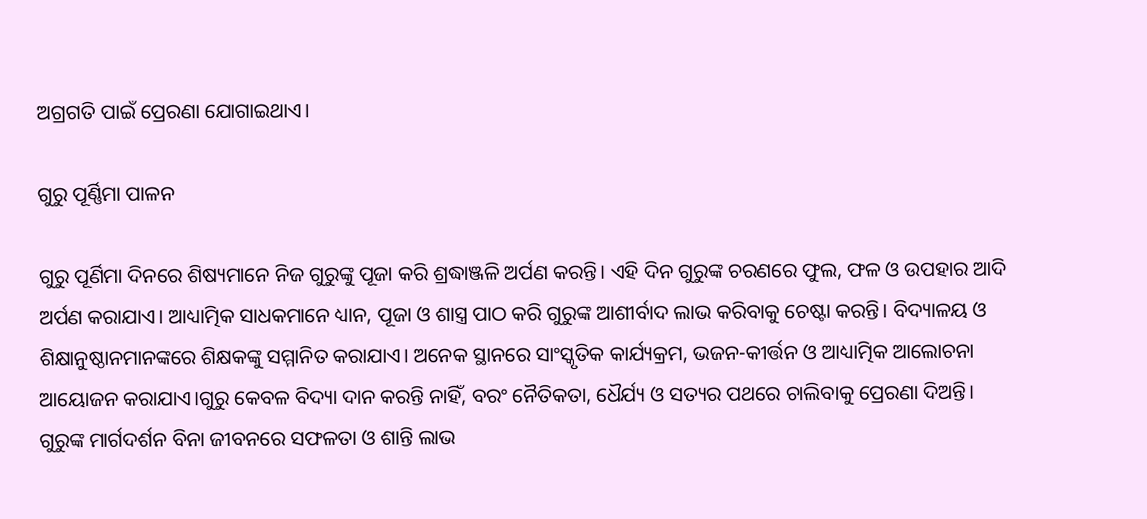ଅଗ୍ରଗତି ପାଇଁ ପ୍ରେରଣା ଯୋଗାଇଥାଏ।

ଗୁରୁ ପୂର୍ଣ୍ଣିମା ପାଳନ

ଗୁରୁ ପୂର୍ଣିମା ଦିନରେ ଶିଷ୍ୟମାନେ ନିଜ ଗୁରୁଙ୍କୁ ପୂଜା କରି ଶ୍ରଦ୍ଧାଞ୍ଜଳି ଅର୍ପଣ କରନ୍ତି। ଏହି ଦିନ ଗୁରୁଙ୍କ ଚରଣରେ ଫୁଲ, ଫଳ ଓ ଉପହାର ଆଦି ଅର୍ପଣ କରାଯାଏ। ଆଧ୍ୟାତ୍ମିକ ସାଧକମାନେ ଧ୍ୟାନ, ପୂଜା ଓ ଶାସ୍ତ୍ର ପାଠ କରି ଗୁରୁଙ୍କ ଆଶୀର୍ବାଦ ଲାଭ କରିବାକୁ ଚେଷ୍ଟା କରନ୍ତି। ବିଦ୍ୟାଳୟ ଓ ଶିକ୍ଷାନୁଷ୍ଠାନମାନଙ୍କରେ ଶିକ୍ଷକଙ୍କୁ ସମ୍ମାନିତ କରାଯାଏ। ଅନେକ ସ୍ଥାନରେ ସାଂସ୍କୃତିକ କାର୍ଯ୍ୟକ୍ରମ, ଭଜନ-କୀର୍ତ୍ତନ ଓ ଆଧ୍ୟାତ୍ମିକ ଆଲୋଚନା ଆୟୋଜନ କରାଯାଏ।ଗୁରୁ କେବଳ ବିଦ୍ୟା ଦାନ କରନ୍ତି ନାହିଁ, ବରଂ ନୈତିକତା, ଧୈର୍ଯ୍ୟ ଓ ସତ୍ୟର ପଥରେ ଚାଲିବାକୁ ପ୍ରେରଣା ଦିଅନ୍ତି। ଗୁରୁଙ୍କ ମାର୍ଗଦର୍ଶନ ବିନା ଜୀବନରେ ସଫଳତା ଓ ଶାନ୍ତି ଲାଭ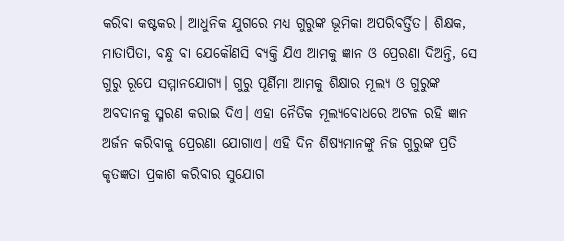କରିବା କଷ୍ଟକର। ଆଧୁନିକ ଯୁଗରେ ମଧ୍ୟ ଗୁରୁଙ୍କ ଭୂମିକା ଅପରିବର୍ତ୍ତିତ। ଶିକ୍ଷକ, ମାତାପିତା, ବନ୍ଧୁ ବା ଯେକୌଣସି ବ୍ୟକ୍ତି ଯିଏ ଆମକୁ ଜ୍ଞାନ ଓ ପ୍ରେରଣା ଦିଅନ୍ତି, ସେ ଗୁରୁ ରୂପେ ସମ୍ମାନଯୋଗ୍ୟ। ଗୁରୁ ପୂର୍ଣିମା ଆମକୁ ଶିକ୍ଷାର ମୂଲ୍ୟ ଓ ଗୁରୁଙ୍କ ଅବଦାନକୁ ସ୍ମରଣ କରାଇ ଦିଏ। ଏହା ନୈତିକ ମୂଲ୍ୟବୋଧରେ ଅଟଳ ରହି ଜ୍ଞାନ ଅର୍ଜନ କରିବାକୁ ପ୍ରେରଣା ଯୋଗାଏ। ଏହି ଦିନ ଶିଷ୍ୟମାନଙ୍କୁ ନିଜ ଗୁରୁଙ୍କ ପ୍ରତି କୃତଜ୍ଞତା ପ୍ରକାଶ କରିବାର ସୁଯୋଗ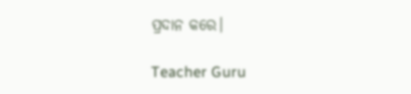ପ୍ରଦାନ କରେ।

Teacher Guru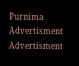Purnima
Advertisment
Advertisment